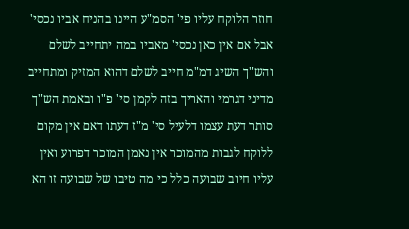חוזר הלוקח עליו פי' הסמ"ע היינו בהניח אביו נכסי' אבל אם אין כאן נכסי' מאביו במה יתחייב לשלם והש"ך השיג דמ"מ חייב לשלם דהוא המזיק ומתחייב מדיני דגרמי והאריך בזה לקמן סי' פ"ו ובאמת הש"ך סותר דעת עצמו דלעיל סי' מ"ז דעתו דאם אין מקום ללוקח לגבות מהמוכר אין נאמן המוכר דפרוע ואין עליו חיוב שבועה כלל כי מה טיבו של שבועה זו הא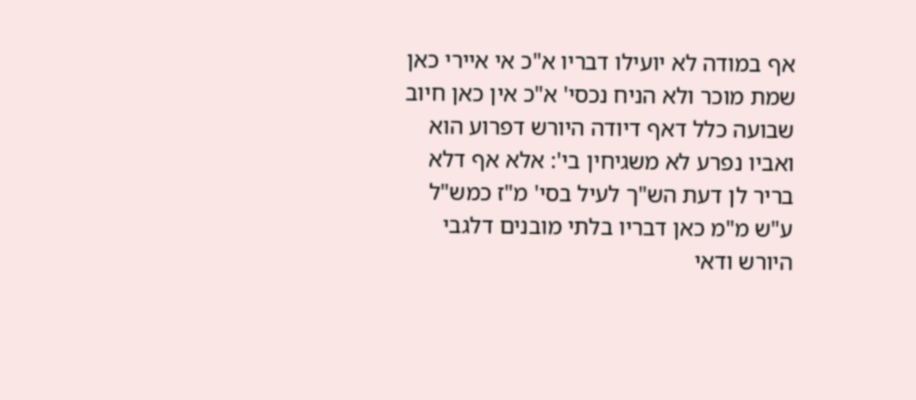אף במודה לא יועילו דבריו א"כ אי איירי כאן שמת מוכר ולא הניח נכסי' א"כ אין כאן חיוב שבועה כלל דאף דיודה היורש דפרוע הוא ואביו נפרע לא משגיחין בי': אלא אף דלא בריר לן דעת הש"ך לעיל בסי' מ"ז כמש"ל ע"ש מ"מ כאן דבריו בלתי מובנים דלגבי היורש ודאי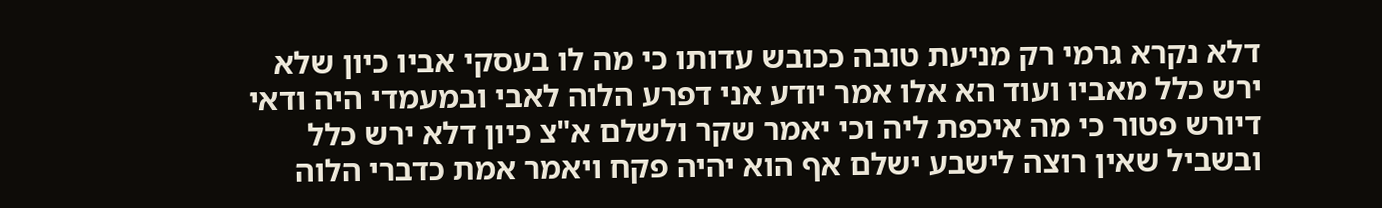דלא נקרא גרמי רק מניעת טובה ככובש עדותו כי מה לו בעסקי אביו כיון שלא ירש כלל מאביו ועוד הא אלו אמר יודע אני דפרע הלוה לאבי ובמעמדי היה ודאי דיורש פטור כי מה איכפת ליה וכי יאמר שקר ולשלם א"צ כיון דלא ירש כלל ובשביל שאין רוצה לישבע ישלם אף הוא יהיה פקח ויאמר אמת כדברי הלוה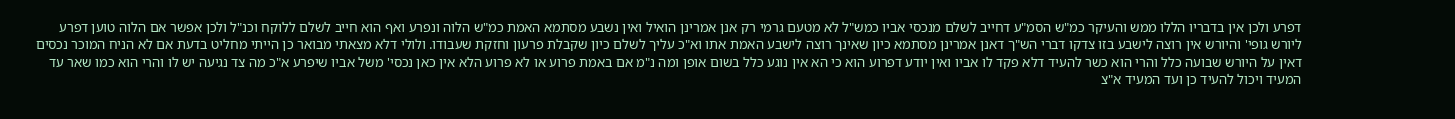דפרע ולכן אין בדבריו הללו ממש והעיקר כמ"ש הסמ"ע דחייב לשלם מנכסי אביו כמש"ל לא מטעם גרמי רק אנן אמרינן הואיל ואין נשבע מסתמא האמת כמ"ש הלוה ונפרע ואף הוא חייב לשלם ללוקח וכנ"ל ולכן אפשר אם הלוה טוען דפרע ליורש גופי' והיורש אין רוצה לישבע בזו צדקו דברי הש"ך דאנן אמרינן מסתמא כיון שאינך רוצה לישבע האמת אתו וא"כ עליך לשלם כיון שקבלת פרעון וחזקת שעבודו. ולולי דלא מצאתי מבואר כן הייתי מחליט בדעת אם לא הניח המוכר נכסים דאין על היורש שבועה כלל והרי הוא כשר להעיד דלא פקד לו אביו ואין יודע דפרוע הוא כי הא אין נוגע כלל בשום אופן ומה נ"מ אם באמת פרוע או לא פרוע הלא אין כאן נכסי' משל אביו שיפרע א"כ מה צד נגיעה יש לו והרי הוא כמו שאר עד המעיד ויכול להעיד כן ועד המעיד א"צ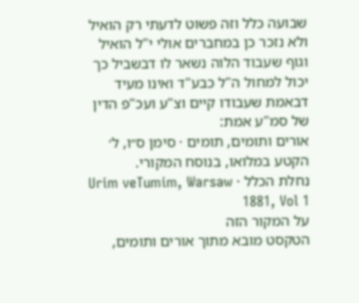שבועה כלל וזה פשוט לדעתי רק הואיל ולא נזכר כן במחברים אולי י"ל הואיל וגוף שעבוד הלוה נשאר לו דבשביל כך יכול למחול ה"ל כבע"ד ואינו מעיד דבאמת שעבודו קיים וצ"ע ועכ"פ הדין של סמ"ע אמת:
אורים ותומים, תומים · סימן ס״ו, ל׳
הקטע במלואו, בנוסח המקורי.
נחלת הכלל · Urim veTumim, Warsaw 1881, Vol 1
על המקור הזה
הטקסט מובא מתוך אורים ותומים,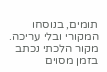תומים, בנוסחו המקורי ובלי עריכה. מקור הלכתי נכתב בזמן מסוים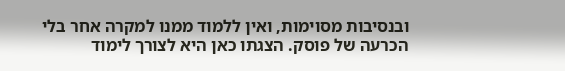ובנסיבות מסוימות, ואין ללמוד ממנו למקרה אחר בלי הכרעה של פוסק. הצגתו כאן היא לצורך לימוד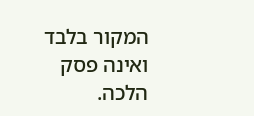המקור בלבד ואינה פסק הלכה.